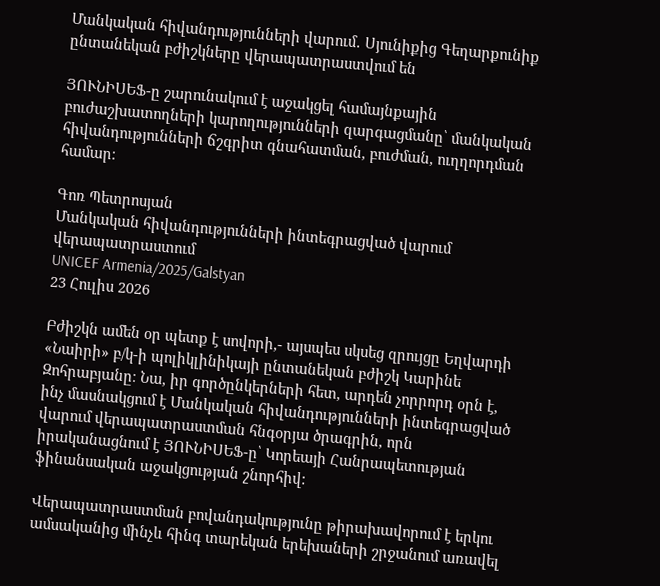Մանկական հիվանդությունների վարում․ Սյունիքից Գեղարքունիք ընտանեկան բժիշկները վերապատրաստվում են

ՅՈՒՆԻՍԵՖ-ը շարունակում է աջակցել համայնքային բուժաշխատողների կարողությունների զարգացմանը՝ մանկական հիվանդությունների ճշգրիտ գնահատման, բուժման, ուղղորդման համար։

Գոռ Պետրոսյան
Մանկական հիվանդությունների ինտեգրացված վարում վերապատրաստում
UNICEF Armenia/2025/Galstyan
23 Հուլիս 2026

Բժիշկն ամեն օր պետք է սովորի,- այսպես սկսեց զրույցը Եղվարդի «Նաիրի» բ/կ-ի պոլիկլինիկայի ընտանեկան բժիշկ Կարինե Զոհրաբյանը։ Նա, իր գործընկերների հետ, արդեն չորրորդ օրն է, ինչ մասնակցում է Մանկական հիվանդությունների ինտեգրացված վարում վերապատրաստման հնգօրյա ծրագրին, որն իրականացնում է ՅՈՒՆԻՍԵՖ-ը՝ Կորեայի Հանրապետության ֆինանսական աջակցության շնորհիվ:

Վերապատրաստման բովանդակությունը թիրախավորում է երկու ամսականից մինչև հինգ տարեկան երեխաների շրջանում առավել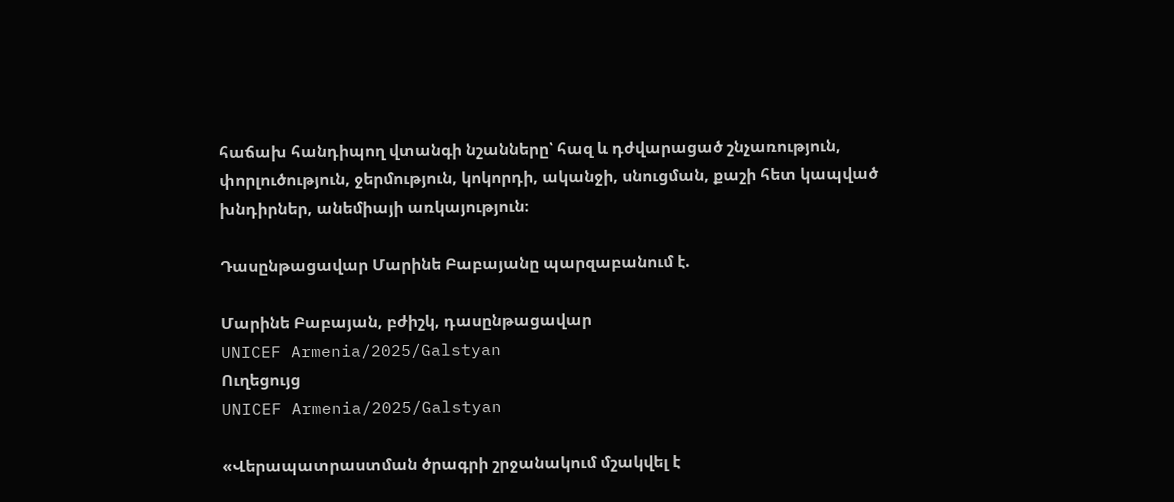հաճախ հանդիպող վտանգի նշանները՝ հազ և դժվարացած շնչառություն, փորլուծություն, ջերմություն, կոկորդի, ականջի, սնուցման, քաշի հետ կապված խնդիրներ, անեմիայի առկայություն։

Դասընթացավար Մարինե Բաբայանը պարզաբանում է.

Մարինե Բաբայան, բժիշկ, դասընթացավար
UNICEF Armenia/2025/Galstyan
Ուղեցույց
UNICEF Armenia/2025/Galstyan

«Վերապատրաստման ծրագրի շրջանակում մշակվել է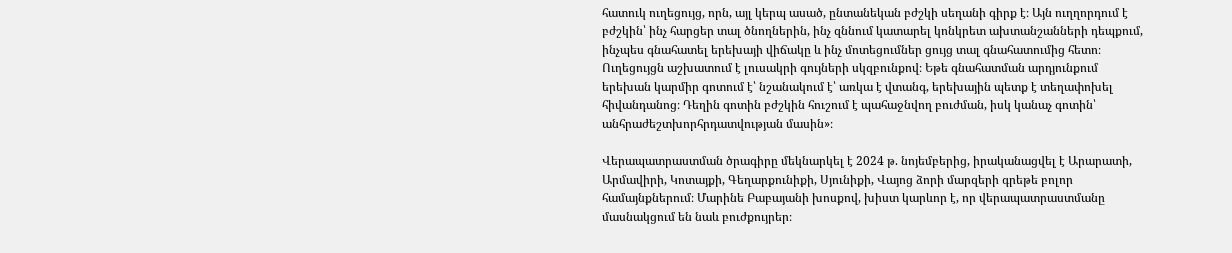հատուկ ուղեցույց, որն, այլ կերպ ասած, ընտանեկան բժշկի սեղանի գիրք է։ Այն ուղղորդում է բժշկին՝ ինչ հարցեր տալ ծնողներին, ինչ զննում կատարել կոնկրետ ախտանշանների դեպքում, ինչպես գնահատել երեխայի վիճակը և ինչ մոտեցումներ ցույց տալ գնահատումից հետո։ Ուղեցույցն աշխատում է լուսակրի գույների սկզբունքով։ Եթե գնահատման արդյունքում երեխան կարմիր գոտում է՝ նշանակում է՝ առկա է վտանգ, երեխային պետք է տեղափոխել հիվանդանոց։ Դեղին գոտին բժշկին հուշում է պահաջնվող բուժման, իսկ կանաչ գոտին՝ անհրաժեշտխորհրդատվության մասին»։

Վերապատրաստման ծրագիրը մեկնարկել է 2024 թ. նոյեմբերից, իրականացվել է Արարատի, Արմավիրի, Կոտայքի, Գեղարքունիքի, Սյունիքի, Վայոց ձորի մարզերի գրեթե բոլոր համայնքներում։ Մարինե Բաբայանի խոսքով, խիստ կարևոր է, որ վերապատրաստմանը մասնակցում են նաև բուժքույրեր։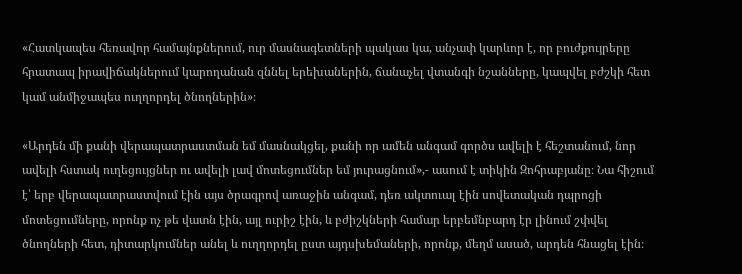«Հատկապես հեռավոր համայնքներում, ուր մասնագետների պակաս կա, անչափ կարևոր է, որ բուժքույրերը հրատապ իրավիճակներում կարողանան զննել երեխաներին, ճանաչել վտանգի նշանները, կապվել բժշկի հետ կամ անմիջապես ուղղորդել ծնողներին»։

«Արդեն մի քանի վերապատրաստման եմ մասնակցել, քանի որ ամեն անգամ գործս ավելի է հեշտանում, նոր ավելի հստակ ուղեցույցներ ու ավելի լավ մոտեցումներ եմ յուրացնում»,- ասում է տիկին Զոհրաբյանը։ Նա հիշում է՝ երբ վերապատրաստվում էին այս ծրագրով առաջին անգամ, դեռ ակտուալ էին սովետական դպրոցի մոտեցումները, որոնք ոչ թե վատն էին, այլ ուրիշ էին, և բժիշկների համար երբեմնբարդ էր լինում շփվել ծնողների հետ, դիտարկումներ անել և ուղղորդել ըստ այդսխեմաների, որոնք, մեղմ ասած, արդեն հնացել էին։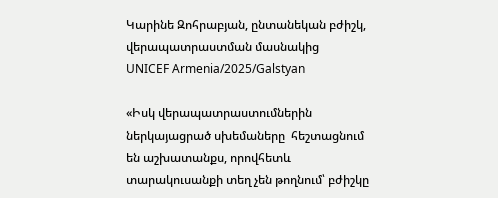Կարինե Զոհրաբյան, ընտանեկան բժիշկ, վերապատրաստման մասնակից
UNICEF Armenia/2025/Galstyan

«Իսկ վերապատրաստումներին ներկայացրած սխեմաները  հեշտացնում են աշխատանքս, որովհետև տարակուսանքի տեղ չեն թողնում՝ բժիշկը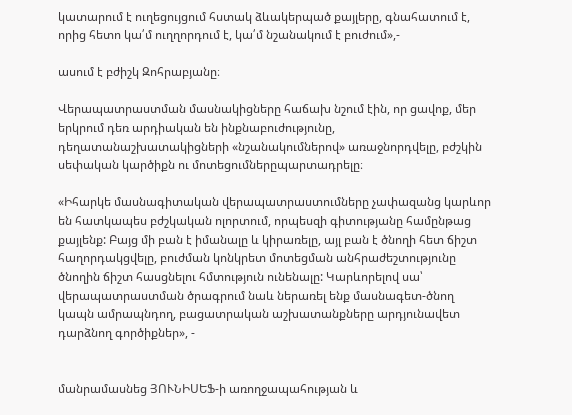կատարում է ուղեցույցում հստակ ձևակերպած քայլերը, գնահատում է, որից հետո կա՛մ ուղղորդում է, կա՛մ նշանակում է բուժում»,-

ասում է բժիշկ Զոհրաբյանը։

Վերապատրաստման մասնակիցները հաճախ նշում էին, որ ցավոք, մեր երկրում դեռ արդիական են ինքնաբուժությունը, դեղատանաշխատակիցների «նշանակումներով» առաջնորդվելը, բժշկին սեփական կարծիքն ու մոտեցումներըպարտադրելը։

«Իհարկե մասնագիտական վերապատրաստումները չափազանց կարևոր են հատկապես բժշկական ոլորտում, որպեսզի գիտությանը համընթաց քայլենք: Բայց մի բան է իմանալը և կիրառելը, այլ բան է ծնողի հետ ճիշտ հաղորդակցվելը, բուժման կոնկրետ մոտեցման անհրաժեշտությունը ծնողին ճիշտ հասցնելու հմտություն ունենալը: Կարևորելով սա՝ վերապատրաստման ծրագրում նաև ներառել ենք մասնագետ-ծնող կապն ամրապնդող, բացատրական աշխատանքները արդյունավետ դարձնող գործիքներ», -


մանրամասնեց ՅՈՒՆԻՍԵՖ-ի առողջապահության և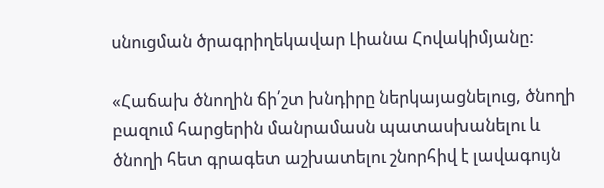սնուցման ծրագրիղեկավար Լիանա Հովակիմյանը:

«Հաճախ ծնողին ճի՛շտ խնդիրը ներկայացնելուց, ծնողի բազում հարցերին մանրամասն պատասխանելու և ծնողի հետ գրագետ աշխատելու շնորհիվ է լավագույն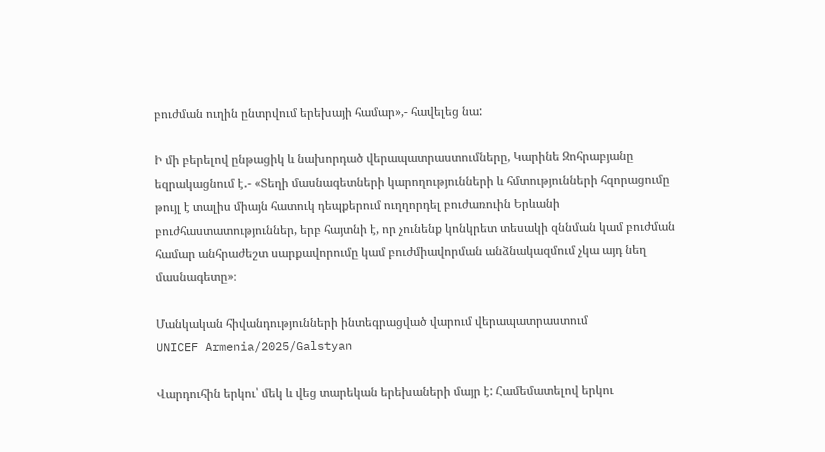բուժման ուղին ընտրվում երեխայի համար»,- հավելեց նա:

Ի մի բերելով ընթացիկ և նախորդած վերապատրաստումները, Կարինե Զոհրաբյանը եզրակացնում է․- «Տեղի մասնագետների կարողությունների և հմտությունների հզորացումը թույլ է տալիս միայն հատուկ դեպքերում ուղղորդել բուժառուին Երևանի բուժհաստատություններ, երբ հայտնի է, որ չունենք կոնկրետ տեսակի զննման կամ բուժման համար անհրաժեշտ սարքավորումը կամ բուժմիավորման անձնակազմում չկա այդ նեղ մասնագետը»։

Մանկական հիվանդությունների ինտեգրացված վարում վերապատրաստում
UNICEF Armenia/2025/Galstyan

Վարդուհին երկու՝ մեկ և վեց տարեկան երեխաների մայր է: Համեմատելով երկու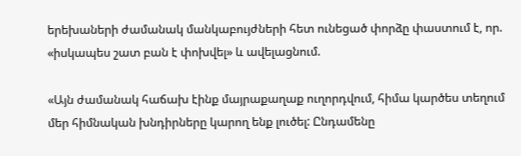երեխաների ժամանակ մանկաբույժների հետ ունեցած փորձը փաստում է, որ. «իսկապես շատ բան է փոխվել» և ավելացնում.

«Այն ժամանակ հաճախ էինք մայրաքաղաք ուղորդվում, հիմա կարծես տեղում մեր հիմնական խնդիրները կարող ենք լուծել: Ընդամենը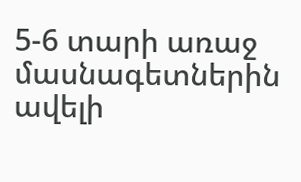5-6 տարի առաջ մասնագետներին ավելի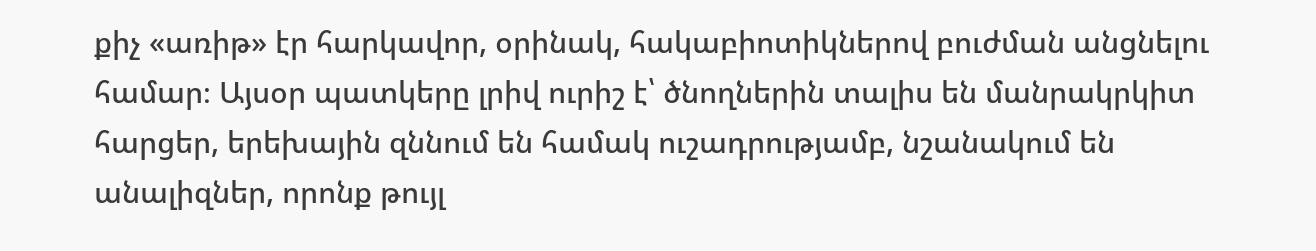քիչ «առիթ» էր հարկավոր, օրինակ, հակաբիոտիկներով բուժման անցնելու համար։ Այսօր պատկերը լրիվ ուրիշ է՝ ծնողներին տալիս են մանրակրկիտ հարցեր, երեխային զննում են համակ ուշադրությամբ, նշանակում են անալիզներ, որոնք թույլ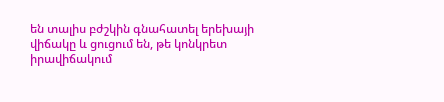են տալիս բժշկին գնահատել երեխայի վիճակը և ցուցում են, թե կոնկրետ իրավիճակում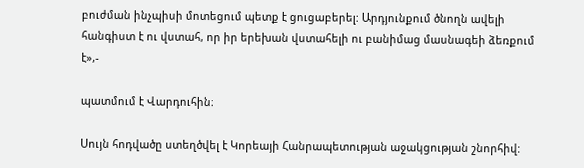բուժման ինչպիսի մոտեցում պետք է ցուցաբերել: Արդյունքում ծնողն ավելի հանգիստ է ու վստահ, որ իր երեխան վստահելի ու բանիմաց մասնագեի ձեռքում է»,-

պատմում է Վարդուհին։

Սույն հոդվածը ստեղծվել է Կորեայի Հանրապետության աջակցության շնորհիվ: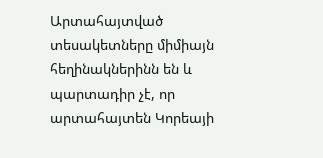Արտահայտված տեսակետները միմիայն հեղինակներինն են և պարտադիր չէ, որ արտահայտեն Կորեայի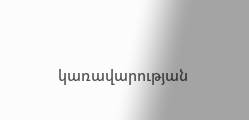կառավարության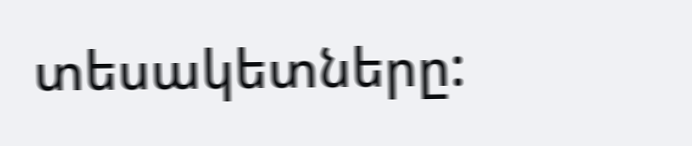տեսակետները: